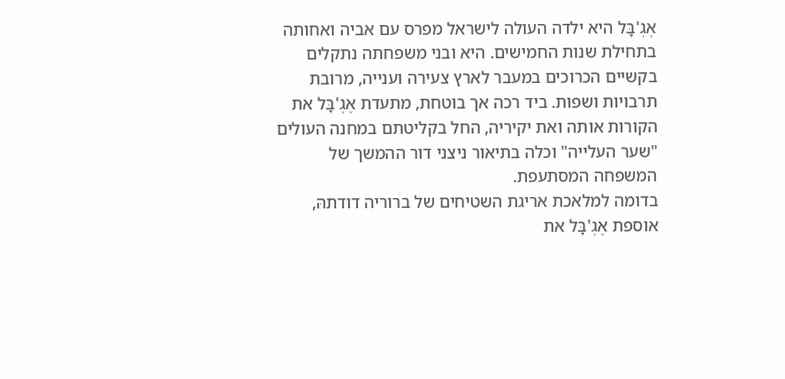אֶגְ'בָּל היא ילדה העולה לישראל מפרס עם אביה ואחותה בתחילת שנות החמישים. היא ובני משפחתה נתקלים בקשיים הכרוכים במעבר לארץ צעירה וענייה, מרובת תרבויות ושפות. ביד רכה אך בוטחת, מתעדת אֶגְ'בָּל את הקורות אותה ואת יקיריה, החל בקליטתם במחנה העולים "שער העלייה" וכלה בתיאור ניצני דור ההמשך של המשפחה המסתעפת.
בדומה למלאכת אריגת השטיחים של ברוריה דודתהּ, אוספת אֶגְ'בָּל את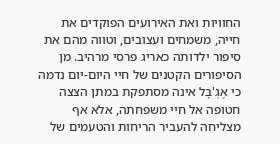החוויות ואת האירועים הפוקדים את חייה, משמחים ועצובים, וטווה מהם את סיפור ילדותה כאריג פרסי מרהיב. מן הסיפורים הקטנים של חיי היום-יום נדמה כי אֶגְ'בָּל אינה מסתפקת במתן הצצה חטופה אל חיי משפחתה, אלא אף מצליחה להעביר הריחות והטעמים של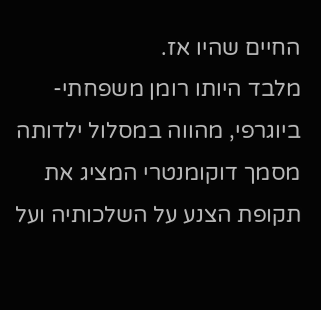החיים שהיו אז.
מלבד היותו רומן משפחתי-ביוגרפי, מהווה במסלול ילדותה מסמך דוקומנטרי המציג את תקופת הצנע על השלכותיה ועל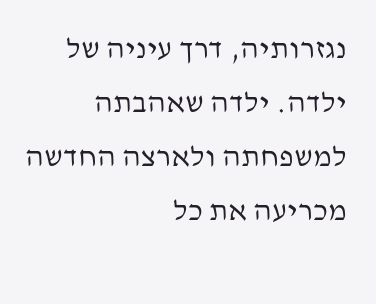נגזרותיה, דרך עיניה של ילדה. ילדה שאהבתה למשפחתה ולארצה החדשה מכריעה את כל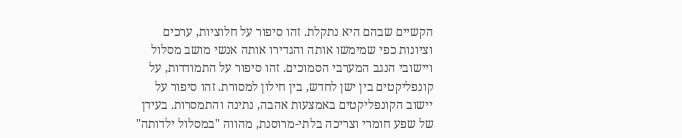הקשיים שבהם היא נתקלת. זהו סיפור על חלוציות, ערכים וציונות כפי שמימשו אותה והגדירו אותה אנשי מושב מסלול ויישובי הנגב המערבי הסמוכים. זהו סיפור על התמודדות, על קונפליקטים בין ישן לחדש, בין חילון למסורת. זהו סיפור על יישוב הקונפליקטים באמצעות אהבה, נתינה והתמסרות. בעידן של שפע חומרי וצריכה בלתי-מרוסנת, מהווה "במסלול ילדותה"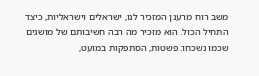משב רוח מרענן המזכיר לנו, ישראלים וישראליות, כיצד התחיל הכול. הוא מזכיר מה רבה חשיבותם של מושגים שכמו נשכחו: פשטות, הסתפקות במועט,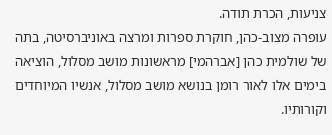צניעות, הכרת תודה.
עופרה מצוב-כהן, חוקרת ספרות ומרצה באוניברסיטה, בתה של שולמית כהן [אברהמי] מראשונות מושב מסלול, הוציאה בימים אלו לאור רומן בנושא מושב מסלול, אנשיו המיוחדים וקורותיו.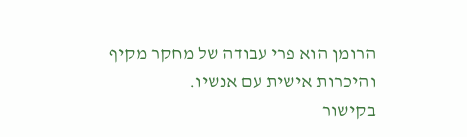הרומן הוא פרי עבודה של מחקר מקיף והיכרות אישית עם אנשיו.
בקישור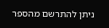ניתן להתרשם מהספר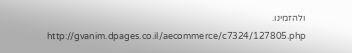ולהזמינו.
http://gvanim.dpages.co.il/aecommerce/c7324/127805.php